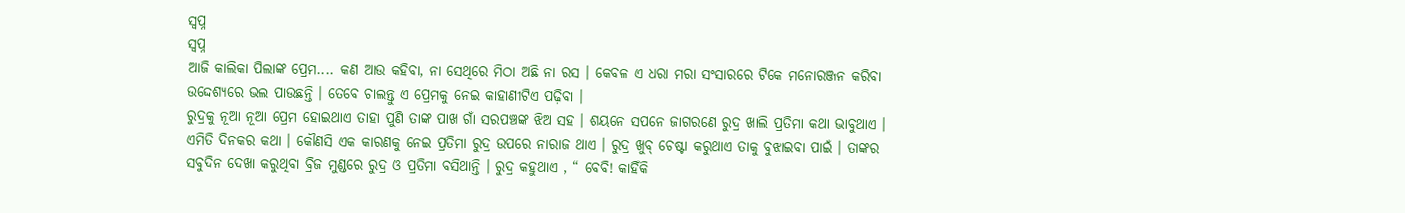ସ୍ବପ୍ନ
ସ୍ବପ୍ନ
ଆଜି କାଲିକା ପିଲାଙ୍କ ପ୍ରେମ.... କଣ ଆଉ କହିବା, ନା ସେଥିରେ ମିଠା ଅଛି ନା ରସ । କେବଳ ଏ ଧରା ମରା ସଂସାରରେ ଟିକେ ମନୋରଞ୍ଜନ କରିବା ଉଦ୍ଦେଶ୍ୟରେ ଭଲ ପାଉଛନ୍ତି । ତେବେ ଚାଲନ୍ତୁ ଏ ପ୍ରେମକୁ ନେଇ କାହାଣୀଟିଏ ପଢ଼ିବା ।
ରୁଦ୍ରକୁ ନୂଆ ନୂଆ ପ୍ରେମ ହୋଇଥାଏ ତାହା ପୁଣି ତାଙ୍କ ପାଖ ଗାଁ ସରପଞ୍ଚଙ୍କ ଝିଅ ସହ । ଶୟନେ ସପନେ ଜାଗରଣେ ରୁଦ୍ର ଖାଲି ପ୍ରତିମା କଥା ଭାବୁଥାଏ । ଏମିତି ଦିନକର କଥା । କୌଣସି ଏକ କାରଣକୁ ନେଇ ପ୍ରତିମା ରୁଦ୍ର ଉପରେ ନାରାଜ ଥାଏ । ରୁଦ୍ର ଖୁବ୍ ଚେଷ୍ଟା କରୁଥାଏ ତାକୁ ବୁଝାଇବା ପାଇଁ । ତାଙ୍କର ସବୁଦିନ ଦେଖା କରୁଥିବା ବ୍ରିଜ ମୁଣ୍ଡରେ ରୁଦ୍ର ଓ ପ୍ରତିମା ବସିଥାନ୍ତି । ରୁଦ୍ର କହୁଥାଏ , “ ବେବି! କାହିଁକି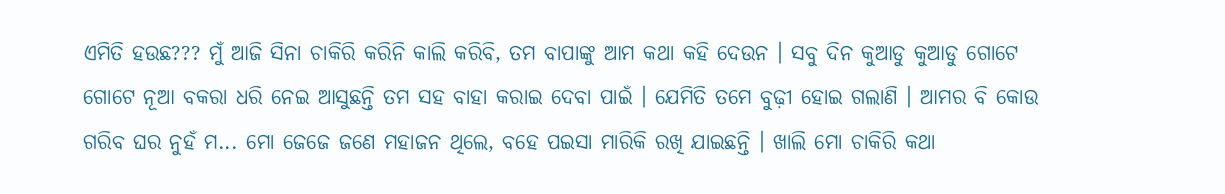ଏମିତି ହଉଛ??? ମୁଁ ଆଜି ସିନା ଚାକିରି କରିନି କାଲି କରିବି, ତମ ବାପାଙ୍କୁ ଆମ କଥା କହି ଦେଉନ । ସବୁ ଦିନ କୁଆଡୁ କୁଆଡୁ ଗୋଟେ ଗୋଟେ ନୂଆ ବକରା ଧରି ନେଇ ଆସୁଛନ୍ତି ତମ ସହ ବାହା କରାଇ ଦେବା ପାଇଁ । ଯେମିତି ତମେ ବୁଢ଼ୀ ହୋଇ ଗଲାଣି । ଆମର ବି କୋଉ ଗରିବ ଘର ନୁହଁ ମ... ମୋ ଜେଜେ ଜଣେ ମହାଜନ ଥିଲେ, ବହେ ପଇସା ମାରିକି ରଖି ଯାଇଛନ୍ତି । ଖାଲି ମୋ ଚାକିରି କଥା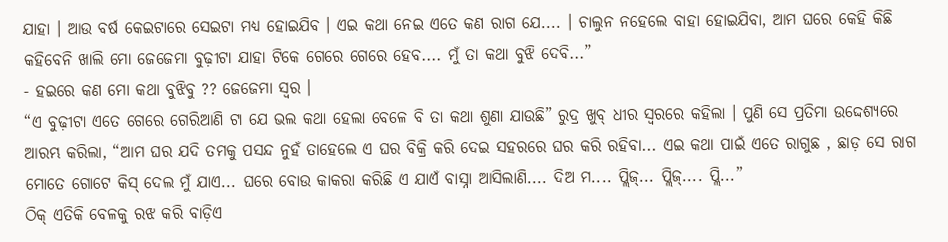ଯାହା । ଆଉ ବର୍ଷ କେଇଟାରେ ସେଇଟା ମଧ୍ୟ ହୋଇଯିବ । ଏଇ କଥା ନେଇ ଏତେ କଣ ରାଗ ଯେ.... । ଚାଲୁନ ନହେଲେ ବାହା ହୋଇଯିବା, ଆମ ଘରେ କେହି କିଛି କହିବେନି ଖାଲି ମୋ ଜେଜେମା ବୁଢ଼ୀଟା ଯାହା ଟିକେ ଗେରେ ଗେରେ ହେବ.... ମୁଁ ତା କଥା ବୁଝି ଦେବି...”
- ହଇରେ କଣ ମୋ କଥା ବୁଝିବୁ ?? ଜେଜେମା ସ୍ୱର ।
“ଏ ବୁଢ଼ୀଟା ଏତେ ଗେରେ ଗେରିଆଣି ଟା ଯେ ଭଲ କଥା ହେଲା ବେଳେ ବି ତା କଥା ଶୁଣା ଯାଉଛି” ରୁଦ୍ର ଖୁବ୍ ଧୀର ସ୍ଵରରେ କହିଲା । ପୁଣି ସେ ପ୍ରତିମା ଉଦ୍ଦେଶ୍ୟରେ ଆରମ୍ଭ କରିଲା, “ଆମ ଘର ଯଦି ତମକୁ ପସନ୍ଦ ନୁହଁ ତାହେଲେ ଏ ଘର ବିକ୍ରି କରି ଦେଇ ସହରରେ ଘର କରି ରହିବା... ଏଇ କଥା ପାଇଁ ଏତେ ରାଗୁଛ , ଛାଡ଼ ସେ ରାଗ ମୋତେ ଗୋଟେ କିସ୍ ଦେଲ ମୁଁ ଯାଏ... ଘରେ ବୋଉ କାକରା କରିଛି ଏ ଯାଏଁ ବାସ୍ନା ଆସିଲାଣି.... ଦିଅ ମ.... ପ୍ଲିଜ୍... ପ୍ଲିଜ୍.... ପ୍ଲି...”
ଠିକ୍ ଏତିକି ବେଳକୁ ରଝ କରି ବାଡ଼ିଏ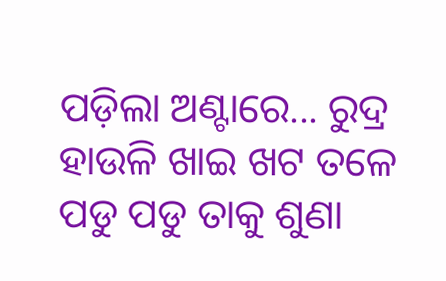ପଡ଼ିଲା ଅଣ୍ଟାରେ... ରୁଦ୍ର ହାଉଳି ଖାଇ ଖଟ ତଳେ ପଡୁ ପଡୁ ତାକୁ ଶୁଣା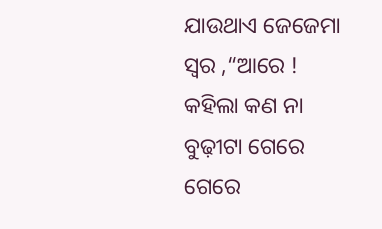ଯାଉଥାଏ ଜେଜେମା ସ୍ୱର ,“ଆରେ ! କହିଲା କଣ ନା ବୁଢ଼ୀଟା ଗେରେ ଗେରେ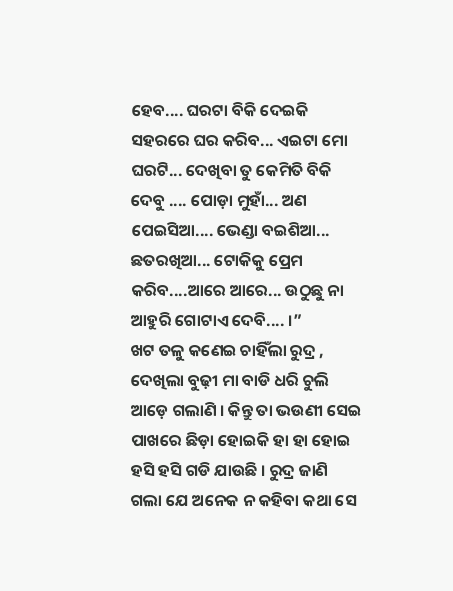ହେବ.... ଘରଟା ବିକି ଦେଇକି ସହରରେ ଘର କରିବ... ଏଇଟା ମୋ ଘରଟି... ଦେଖିବା ତୁ କେମିତି ବିକି ଦେବୁ .... ପୋଡ଼ା ମୁହାଁ... ଅଣ ପେଇସିଆ.... ଭେଣ୍ଡା ବଇଶିଆ... ଛତରଖିଆ... ଟୋକିକୁ ପ୍ରେମ କରିବ....ଆରେ ଆରେ... ଉଠୁଛୁ ନା ଆହୁରି ଗୋଟାଏ ଦେବି.... ।”
ଖଟ ତଳୁ କଣେଇ ଚାହିଁଲା ରୁଦ୍ର , ଦେଖିଲା ବୁଢ଼ୀ ମା ବାଡି ଧରି ଚୁଲି ଆଡ଼େ ଗଲାଣି । କିନ୍ତୁ ତା ଭଉଣୀ ସେଇ ପାଖରେ ଛିଡ଼ା ହୋଇକି ହା ହା ହୋଇ ହସି ହସି ଗଡି ଯାଉଛି । ରୁଦ୍ର ଜାଣି ଗଲା ଯେ ଅନେକ ନ କହିବା କଥା ସେ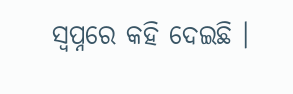ସ୍ୱପ୍ନରେ କହି ଦେଇଛି ।